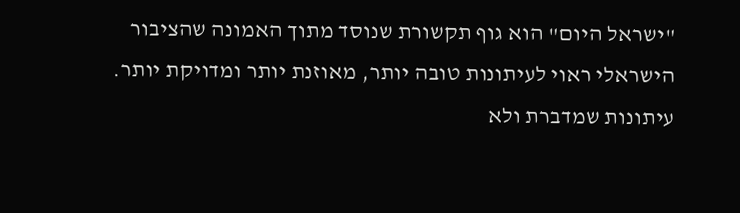"ישראל היום" הוא גוף תקשורת שנוסד מתוך האמונה שהציבור הישראלי ראוי לעיתונות טובה יותר, מאוזנת יותר ומדויקת יותר. עיתונות שמדברת ולא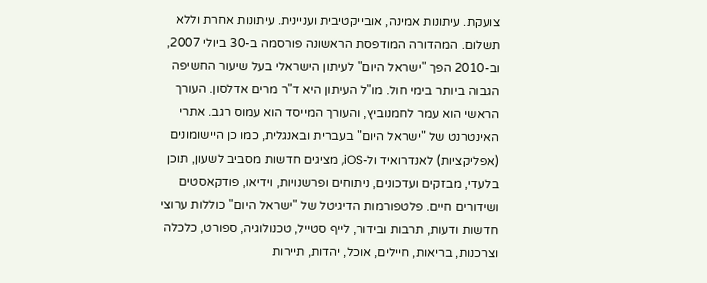צועקת. עיתונות אמינה, אובייקטיבית ועניינית. עיתונות אחרת וללא תשלום. המהדורה המודפסת הראשונה פורסמה ב-30 ביולי 2007, וב-2010 הפך "ישראל היום" לעיתון הישראלי בעל שיעור החשיפה הגבוה ביותר בימי חול. מו"ל העיתון היא ד"ר מרים אדלסון. העורך הראשי הוא עמר לחמנוביץ, והעורך המייסד הוא עמוס רגב. אתרי האינטרנט של "ישראל היום" בעברית ובאנגלית, כמו כן היישומונים (אפליקציות) לאנדרואיד ול-iOS, מציגים חדשות מסביב לשעון, תוכן בלעדי, מבזקים ועדכונים, ניתוחים ופרשנויות, וידיאו, פודקאסטים ושידורים חיים. פלטפורמות הדיגיטל של "ישראל היום" כוללות ערוצי חדשות ודעות, תרבות ובידור, לייף סטייל, טכנולוגיה, ספורט, כלכלה וצרכנות, בריאות, חיילים, אוכל, יהדות, תיירות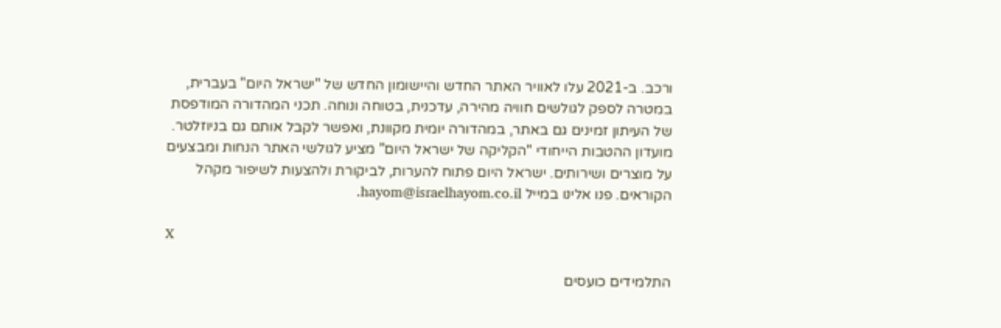ורכב. ב-2021 עלו לאוויר האתר החדש והיישומון החדש של "ישראל היום" בעברית, במטרה לספק לגולשים חוויה מהירה, עדכנית, בטוחה ונוחה. תכני המהדורה המודפסת של העיתון זמינים גם באתר, במהדורה יומית מקוונת, ואפשר לקבל אותם גם בניוזלטר. מועדון ההטבות הייחודי "הקליקה של ישראל היום" מציע לגולשי האתר הנחות ומבצעים על מוצרים ושירותים. ישראל היום פתוח להערות, לביקורת ולהצעות לשיפור מקהל הקוראים. פנו אלינו במייל hayom@israelhayom.co.il.

X

התלמידים כועסים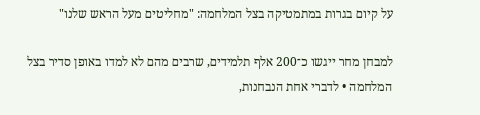על קיום בגרות במתמטיקה בצל המלחמה: "מחליטים מעל הראש שלנו"

למבחן מחר ייגשו כ־200 אלף תלמידים, שרבים מהם לא למדו באופן סדיר בצל המלחמה • לדברי אחת הנבחנות,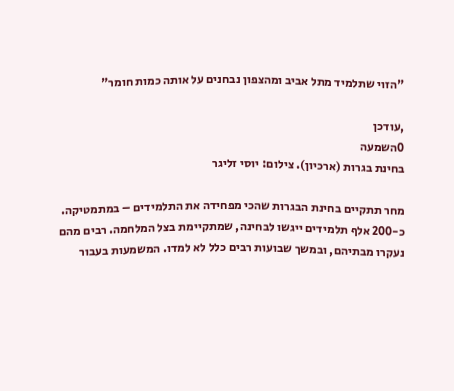"הזוי שתלמיד מתל אביב ומהצפון נבחנים על אותה כמות חומר"

,עודכן
0השמעה
בחינת בגרות (ארכיון). צילום: יוסי זליגר

מחר תתקיים בחינת הבגרות שהכי מפחידה את התלמידים – במתמטיקה. כ-200 אלף תלמידים ייגשו לבחינה, שמתקיימת בצל המלחמה. רבים מהם נעקרו מבתיהם, ובמשך שבועות רבים כלל לא למדו. המשמעות בעבור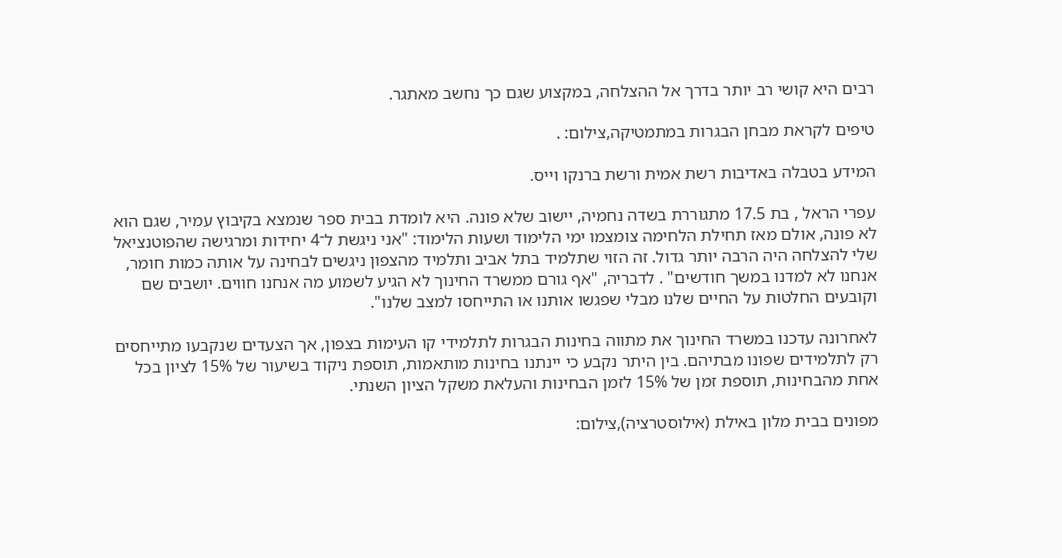רבים היא קושי רב יותר בדרך אל ההצלחה, במקצוע שגם כך נחשב מאתגר.

טיפים לקראת מבחן הבגרות במתמטיקה,צילום: .

המידע בטבלה באדיבות רשת אמית ורשת ברנקו וייס.

עפרי הראל , בת 17.5 מתגוררת בשדה נחמיה, יישוב שלא פונה. היא לומדת בבית ספר שנמצא בקיבוץ עמיר, שגם הוא לא פונה, אולם מאז תחילת הלחימה צומצמו ימי הלימוד ושעות הלימוד: "אני ניגשת ל־4 יחידות ומרגישה שהפוטנציאל שלי להצלחה היה הרבה יותר גדול. זה הזוי שתלמיד בתל אביב ותלמיד מהצפון ניגשים לבחינה על אותה כמות חומר, אנחנו לא למדנו במשך חודשים" . לדבריה, "אף גורם ממשרד החינוך לא הגיע לשמוע מה אנחנו חווים. יושבים שם וקובעים החלטות על החיים שלנו מבלי שפגשו אותנו או התייחסו למצב שלנו".

לאחרונה עדכנו במשרד החינוך את מתווה בחינות הבגרות לתלמידי קו העימות בצפון, אך הצעדים שנקבעו מתייחסים רק לתלמידים שפונו מבתיהם. בין היתר נקבע כי יינתנו בחינות מותאמות, תוספת ניקוד בשיעור של 15% לציון בכל אחת מהבחינות, תוספת זמן של 15% לזמן הבחינות והעלאת משקל הציון השנתי.

מפונים בבית מלון באילת (אילוסטרציה),צילום: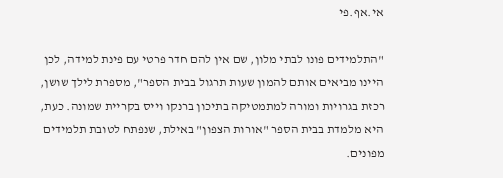אי.אף.פי

"התלמידים פונו לבתי מלון, שם אין להם חדר פרטי עם פינת למידה, לכן היינו מביאים אותם להמון שעות תרגול בבית הספר", מספרת לילך שושן, רכזת בגרויות ומורה למתמטיקה בתיכון ברנקו וייס בקריית שמונה. כעת, היא מלמדת בבית הספר "אורות הצפון" באילת, שנפתח לטובת תלמידים מפונים.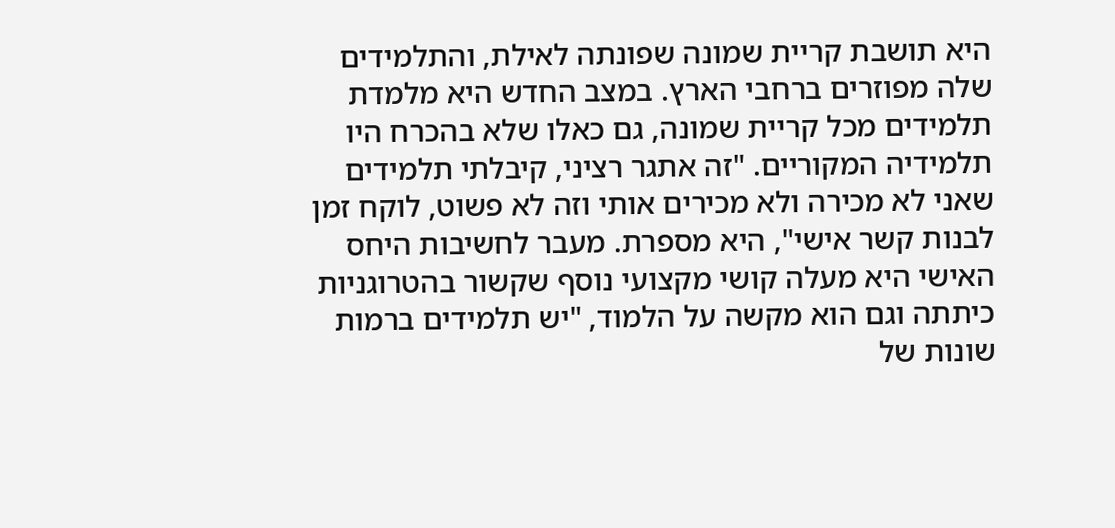היא תושבת קריית שמונה שפונתה לאילת, והתלמידים שלה מפוזרים ברחבי הארץ. במצב החדש היא מלמדת תלמידים מכל קריית שמונה, גם כאלו שלא בהכרח היו תלמידיה המקוריים. "זה אתגר רציני, קיבלתי תלמידים שאני לא מכירה ולא מכירים אותי וזה לא פשוט, לוקח זמן לבנות קשר אישי", היא מספרת. מעבר לחשיבות היחס האישי היא מעלה קושי מקצועי נוסף שקשור בהטרוגניות כיתתה וגם הוא מקשה על הלמוד, "יש תלמידים ברמות שונות של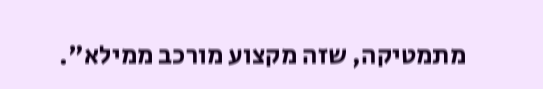מתמטיקה, שזה מקצוע מורכב ממילא".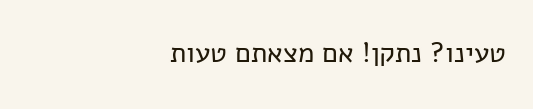טעינו? נתקן! אם מצאתם טעות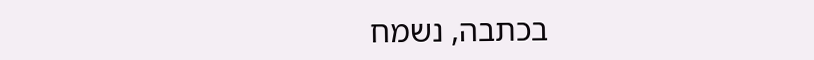בכתבה, נשמח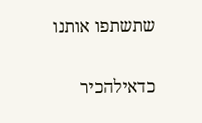שתשתפו אותנו

כדאילהכיר